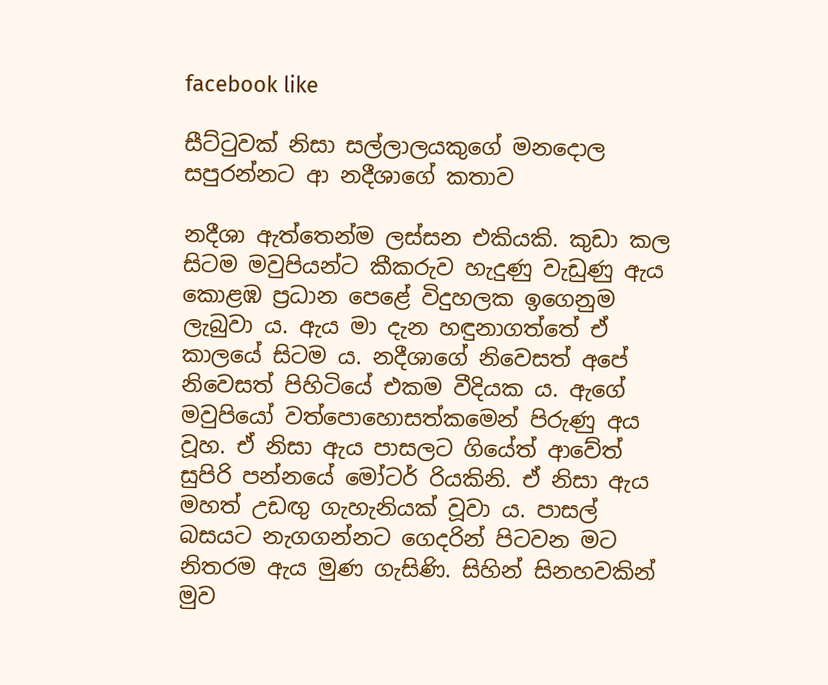facebook like

සීට්ටුවක් නිසා සල්ලාලයකුගේ මනදොල සපුරන්නට ආ නදීශාගේ කතාව

නදීශා ඇත්තෙන්ම ලස්සන එකියකි. කුඩා කල සිටම මවුපියන්ට කීකරුව හැදුණු වැඩුණු ඇය කොළඹ ප්‍රධාන පෙළේ විදුහලක ඉගෙනුම ලැබුවා ය. ඇය මා දැන හඳුනාගත්තේ ඒ කාලයේ සිටම ය. නදීශාගේ නිවෙසත් අපේ නිවෙසත් පිහිටියේ එකම වීදියක ය. ඇගේ මවුපියෝ වත්පොහොසත්කමෙන් පිරුණු අය වූහ. ඒ නිසා ඇය පාසලට ගියේත් ආවේත් සුපිරි පන්නයේ මෝටර් රියකිනි. ඒ නිසා ඇය මහත් උඩඟු ගැහැනියක් වූවා ය. පාසල්
බසයට නැගගන්නට ගෙදරින් පිටවන මට නිතරම ඇය මුණ ගැසිණි. සිහින් සිනහවකින් මුව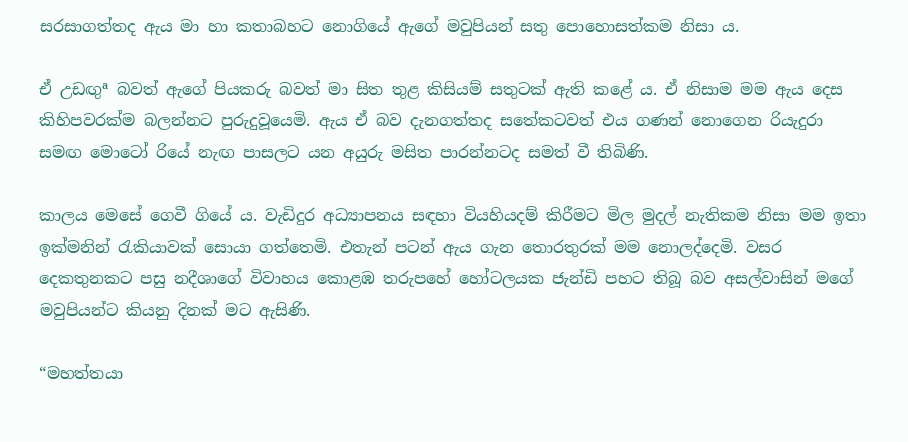සරසාගත්තද ඇය මා හා කතාබහට නොගියේ ඇගේ මවුපියන් සතු පොහොසත්කම නිසා ය.

ඒ උඩඟුª බවත් ඇගේ පියකරු බවත් මා සිත තුළ කිසියම් සතුටක් ඇති කළේ ය. ඒ නිසාම මම ඇය දෙස කිහිපවරක්ම බලන්නට පුරුදුවූයෙමි. ඇය ඒ බව දැනගත්තද සතේකටවත් එය ගණන් නොගෙන රියැදුරා සමඟ මොටෝ රියේ නැඟ පාසලට යන අයුරු මසිත පාරන්නටද සමත් වී තිබිණි.

කාලය මෙසේ ගෙවී ගියේ ය. වැඩිදුර අධ්‍යාපනය සඳහා වියහියදම් කිරීමට මිල මුදල් නැතිකම නිසා මම ඉතා ඉක්මනින් රැකියාවක් සොයා ගත්තෙමි. එතැන් පටන් ඇය ගැන තොරතුරක් මම නොලද්දෙමි. වසර දෙකතුනකට පසු නදීශාගේ විවාහය කොළඹ තරුපහේ හෝටලයක ජැන්ඩි පහට තිබූ බව අසල්වාසින් මගේ මවුපියන්ට කියනු දිනක් මට ඇසිණි.

“මහත්තයා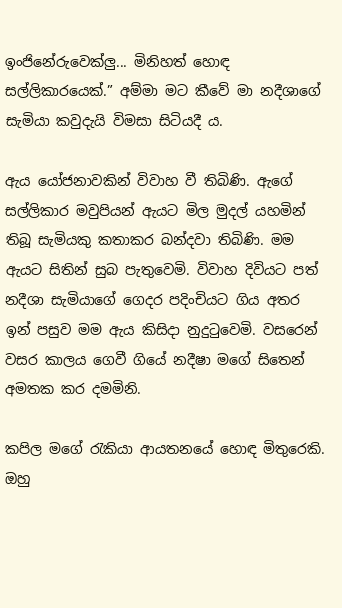ඉංජිනේරුවෙක්ලු... මිනිහත් හොඳ සල්ලිකාරයෙක්.” අම්මා මට කීවේ මා නදීශාගේ සැමියා කවුදැයි විමසා සිටියදී ය.

ඇය යෝජනාවකින් විවාහ වී තිබිණි. ඇගේ සල්ලිකාර මවුපියන් ඇයට මිල මුදල් යහමින් තිබූ සැමියකු කතාකර බන්දවා තිබිණි. මම ඇයට සිතින් සුබ පැතුවෙමි. විවාහ දිවියට පත් නදීශා සැමියාගේ ගෙදර පදිංචියට ගිය අතර ඉන් පසුව මම ඇය කිසිදා නුදුටුවෙමි. වසරෙන් වසර කාලය ගෙවී ගියේ නදීෂා මගේ සිතෙන් අමතක කර දමමිනි.

කපිල මගේ රැකියා ආයතනයේ හොඳ මිතුරෙකි. ඔහු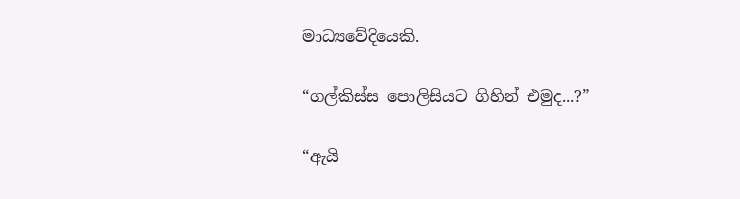මාධ්‍යවේදියෙකි.

“ගල්කිස්ස පොලිසියට ගිහින් එමුද...?”

“ඇයි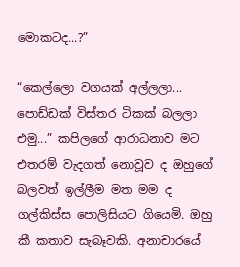මොකටද...?”

“කෙල්ලො වගයක් අල්ලලා... පොඩ්ඩක් විස්තර ටිකක් බලලා එමු...” කපිලගේ ආරාධනාව මට එතරම් වැදගත් නොවූව ද ඔහුගේ බලවත් ඉල්ලීම මත මම ද ගල්කිස්ස පොලිසියට ගියෙමි. ඔහු කී කතාව සැබෑවකි. අනාචාරයේ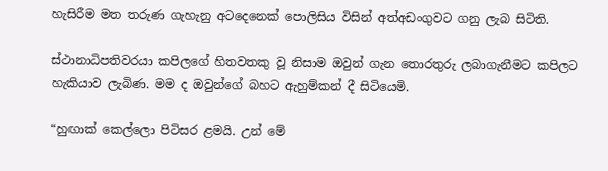හැසිරීම මත තරුණ ගැහැනු අටදෙනෙක් පොලිසිය විසින් අත්අඩංගුවට ගනු ලැබ සිටිති.

ස්ථානාධිපතිවරයා කපිලගේ හිතවතකු වූ නිසාම ඔවුන් ගැන තොරතුරු ලබාගැනීමට කපිලට හැකියාව ලැබිණ. මම ද ඔවුන්ගේ බහට ඇහුම්කන් දී සිටියෙමි.

“හුඟාක් කෙල්ලො පිටිසර ළමයි. උන් මේ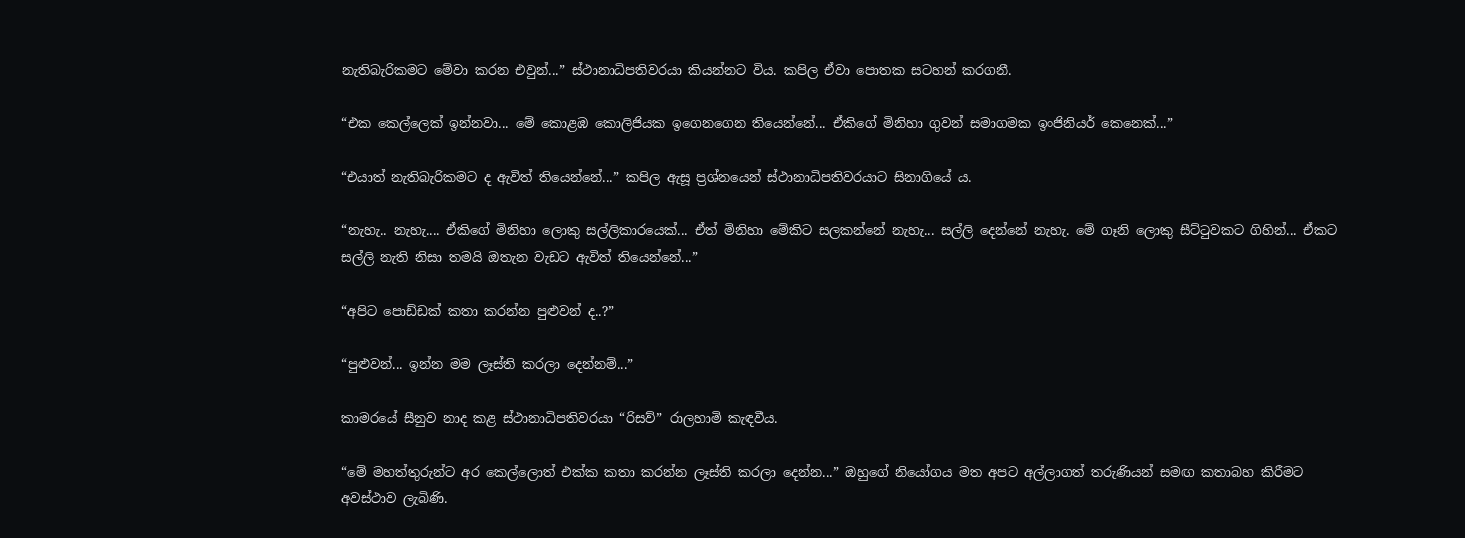නැතිබැරිකමට මේවා කරන එවුන්...” ස්ථානාධිපතිවරයා කියන්නට විය. කපිල ඒවා පොතක සටහන් කරගනී.

“එක කෙල්ලෙක් ඉන්නවා... මේ කොළඹ කොලිජියක ඉගෙනගෙන තියෙන්නේ... ඒකිගේ මිනිහා ගුවන් සමාගමක ඉංජිනියර් කෙනෙක්...”

“එයාත් නැතිබැරිකමට ද ඇවිත් තියෙන්නේ...” කපිල ඇසූ ප්‍රශ්නයෙන් ස්ථානාධිපතිවරයාට සිනාගියේ ය.

“නැහැ.. නැහැ.... ඒකිගේ මිනිහා ලොකු සල්ලිකාරයෙක්... ඒත් මිනිහා මේකිට සලකන්නේ නැහැ... සල්ලි දෙන්නේ නැහැ. මේ ගෑනි ලොකු සීට්ටුවකට ගිහින්... ඒකට සල්ලි නැති නිසා තමයි ඔතැන වැඩට ඇවිත් තියෙන්නේ...”

“අපිට පොඩ්ඩක් කතා කරන්න පුළුවන් ද..?”

“පුළුවන්... ඉන්න මම ලෑස්ති කරලා දෙන්නම්...”

කාමරයේ සීනුව නාද කළ ස්ථානාධිපතිවරයා “රිසව්” රාලහාමි කැඳවීය.

“මේ මහත්තුරුන්ට අර කෙල්ලොත් එක්ක කතා කරන්න ලෑස්ති කරලා දෙන්න...” ඔහුගේ නියෝගය මත අපට අල්ලාගත් තරුණියන් සමඟ කතාබහ කිරීමට අවස්ථාව ලැබිණි.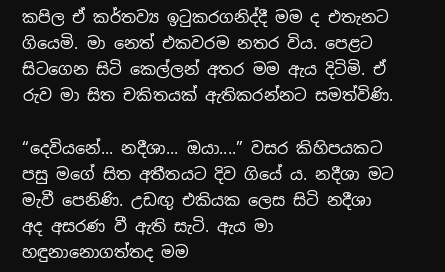කපිල ඒ කර්තව්‍ය ඉටුකරගනිද්දී මම ද එතැනට ගියෙමි. මා නෙත් එකවරම නතර විය. පෙළට සිටගෙන සිටි කෙල්ලන් අතර මම ඇය දිටිමි. ඒ රුව මා සිත චකිතයක් ඇතිකරන්නට සමත්විණි.

“දෙවියනේ... නදීශා... ඔයා....” වසර කිහිපයකට පසු මගේ සිත අතීතයට දිව ගියේ ය. නදීශා මට මැවී පෙනිණි. උඩඟු එකියක ලෙස සිටි නදීශා අද අසරණ වී ඇති සැටි. ඇය මා හඳුනානොගත්තද මම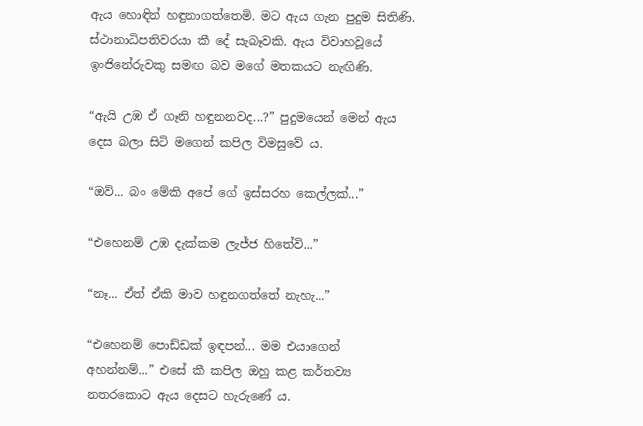ඇය හොඳින් හඳුනාගත්තෙමි. මට ඇය ගැන පුදුම සිතිණි. ස්ථානාධිපතිවරයා කී දේ සැබෑවකි. ඇය විවාහවූයේ ඉංජිනේරුවකු සමඟ බව මගේ මතකයට නැඟිණි.

“ඇයි උඹ ඒ ගෑනි හඳුනනවද...?” පුදුමයෙන් මෙන් ඇය දෙස බලා සිටි මගෙන් කපිල විමසුවේ ය.

“ඔව්... බං මේකි අපේ ගේ ඉස්සරහ කෙල්ලක්...”

“එහෙනම් උඹ දැක්කම ලැජ්ජ හිතේවි...”

“නෑ... ඒත් ඒකි මාව හඳුනගත්තේ නැහැ...”

“එහෙනම් පොඩ්ඩක් ඉඳපන්... මම එයාගෙන් අහන්නම්...” එසේ කී කපිල ඔහු කළ කර්තව්‍ය නතරකොට ඇය දෙසට හැරුණේ ය.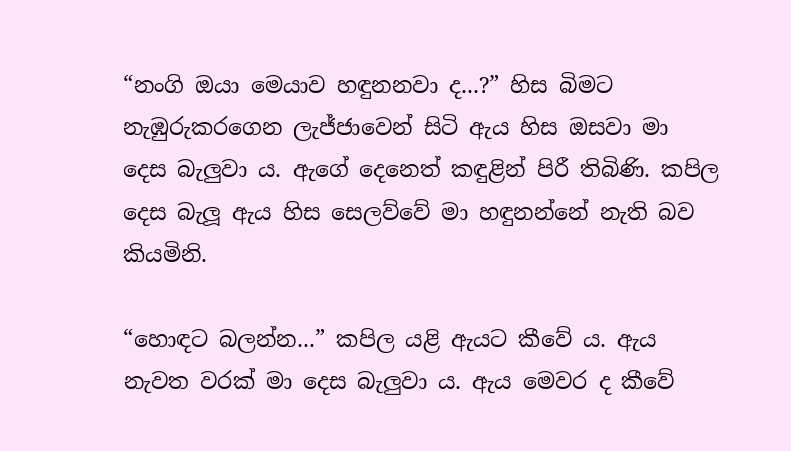“නංගි ඔයා මෙයාව හඳුනනවා ද...?” හිස බිමට නැඹුරුකරගෙන ලැජ්ජාවෙන් සිටි ඇය හිස ඔසවා මා දෙස බැලුවා ය. ඇගේ දෙනෙත් කඳුළින් පිරී තිබිණි. කපිල දෙස බැලූ ඇය හිස සෙලව්වේ මා හඳුනන්නේ නැති බව කියමිනි.

“හොඳට බලන්න...” කපිල යළි ඇයට කීවේ ය. ඇය නැවත වරක් මා දෙස බැලුවා ය. ඇය මෙවර ද කීවේ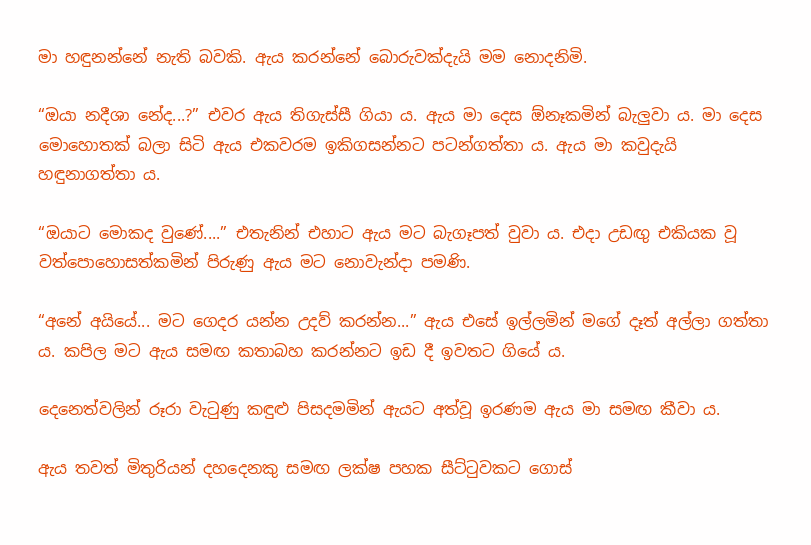මා හඳුනන්නේ නැති බවකි. ඇය කරන්නේ බොරුවක්දැයි මම නොදනිමි.

“ඔයා නදීශා නේද...?” එවර ඇය තිගැස්සී ගියා ය. ඇය මා දෙස ඕනෑකමින් බැලුවා ය. මා දෙස මොහොතක් බලා සිටි ඇය එකවරම ඉකිගසන්නට පටන්ගත්තා ය. ඇය මා කවුදැයි හඳුනාගත්තා ය.

“ඔයාට මොකද වුණේ....” එතැනින් එහාට ඇය මට බැගෑපත් වුවා ය. එදා උඩඟු එකියක වූ වත්පොහොසත්කමින් පිරුණු ඇය මට නොවැන්දා පමණි.

“අනේ අයියේ... මට ගෙදර යන්න උදව් කරන්න...” ඇය එසේ ඉල්ලමින් මගේ දෑත් අල්ලා ගත්තා ය. කපිල මට ඇය සමඟ කතාබහ කරන්නට ඉඩ දී ඉවතට ගියේ ය.

දෙනෙත්වලින් රූරා වැටුණු කඳුළු පිසදමමින් ඇයට අත්වූ ඉරණම ඇය මා සමඟ කීවා ය.

ඇය තවත් මිතුරියන් දහදෙනකු සමඟ ලක්ෂ පහක සීට්ටුවකට ගොස්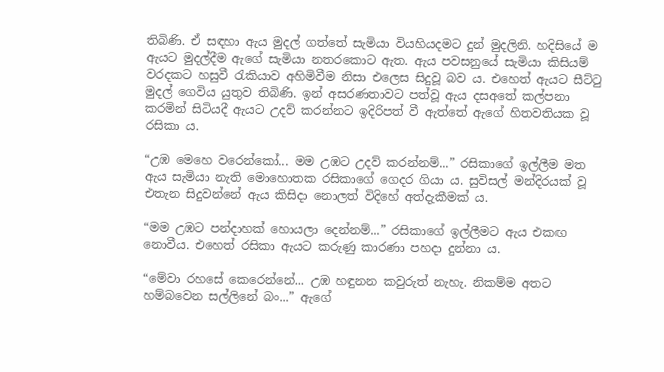තිබිණි. ඒ සඳහා ඇය මුදල් ගත්තේ සැමියා වියහියදමට දුන් මුදලිනි. හදිසියේ ම ඇයට මුදල්දීම ඇගේ සැමියා නතරකොට ඇත. ඇය පවසනුයේ සැමියා කිසියම් වරදකට හසුවී රැකියාව අහිමිවීම නිසා එලෙස සිදුවූ බව ය. එහෙත් ඇයට සීට්ටු මුදල් ගෙවිය යුතුව තිබිණි. ඉන් අසරණතාවට පත්වූ ඇය දසඅතේ කල්පනා කරමින් සිටියදී ඇයට උදව් කරන්නට ඉදිරිපත් වී ඇත්තේ ඇගේ හිතවතියක වූ රසිකා ය.

“උඹ මෙහෙ වරෙන්කෝ... මම උඹට උදව් කරන්නම්...” රසිකාගේ ඉල්ලීම මත ඇය සැමියා නැති මොහොතක රසිකාගේ ගෙදර ගියා ය. සුවිසල් මන්දිරයක් වූ එතැන සිදුවන්නේ ඇය කිසිදා නොලත් විදිහේ අත්දැකීමක් ය.

“මම උඹට පන්දාහක් හොයලා දෙන්නම්...” රසිකාගේ ඉල්ලීමට ඇය එකඟ නොවීය. එහෙත් රසිකා ඇයට කරුණු කාරණා පහදා දුන්නා ය.

“මේවා රහසේ කෙරෙන්නේ... උඹ හඳුනන කවුරුත් නැහැ. නිකම්ම අතට හම්බවෙන සල්ලිනේ බං...” ඇගේ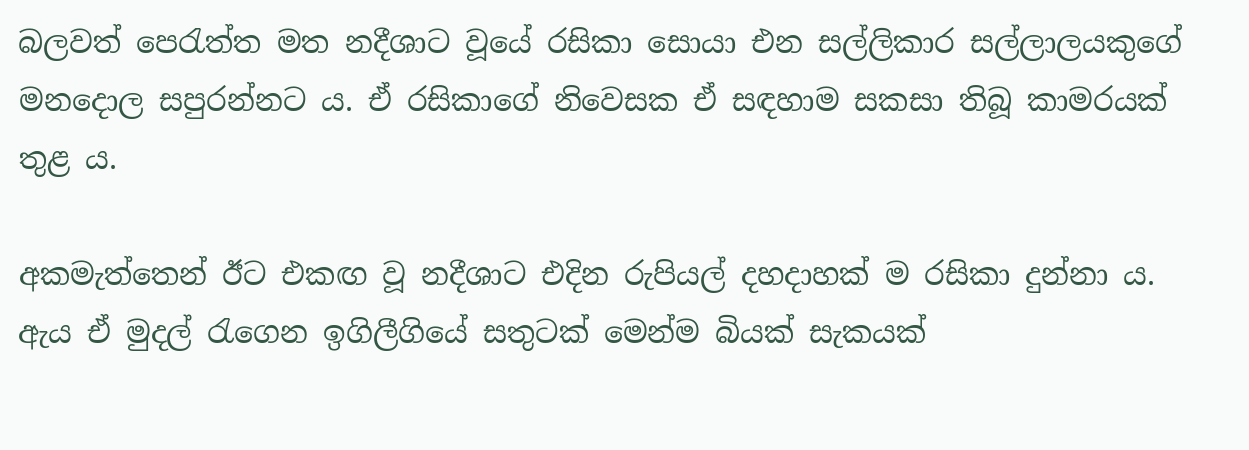බලවත් පෙරැත්ත මත නදීශාට වූයේ රසිකා සොයා එන සල්ලිකාර සල්ලාලයකුගේ මනදොල සපුරන්නට ය. ඒ රසිකාගේ නිවෙසක ඒ සඳහාම සකසා තිබූ කාමරයක් තුළ ය.

අකමැත්තෙන් ඊට එකඟ වූ නදීශාට එදින රුපියල් දහදාහක් ම රසිකා දුන්නා ය. ඇය ඒ මුදල් රැගෙන ඉගිලීගියේ සතුටක් මෙන්ම බියක් සැකයක්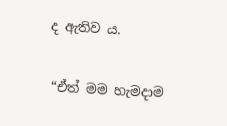ද ඇතිව ය.

“ඒත් මම හැමදාම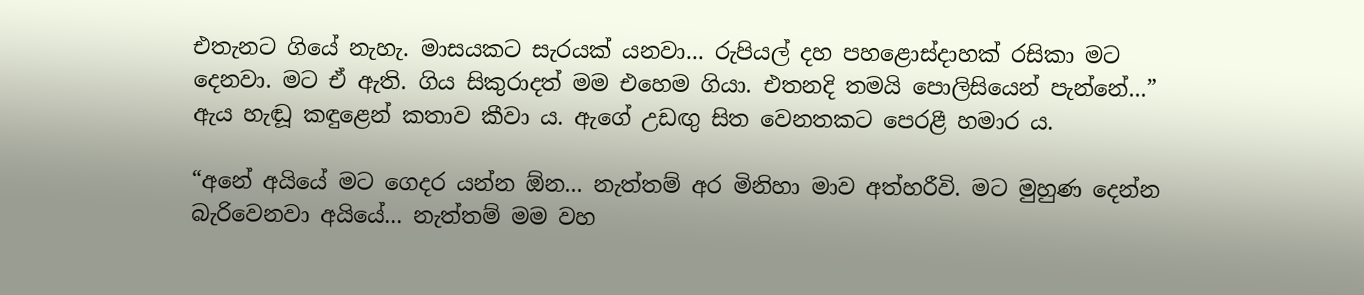එතැනට ගියේ නැහැ. මාසයකට සැරයක් යනවා... රුපියල් දහ පහළොස්දාහක් රසිකා මට දෙනවා. මට ඒ ඇති. ගිය සිකුරාදත් මම එහෙම ගියා. එතනදි තමයි පොලිසියෙන් පැන්නේ...” ඇය හැඬූ කඳුළෙන් කතාව කීවා ය. ඇගේ උඩඟු සිත වෙනතකට පෙරළී හමාර ය.

“අනේ අයියේ මට ගෙදර යන්න ඕන... නැත්තම් අර මිනිහා මාව අත්හරීවි. මට මුහුණ දෙන්න බැරිවෙනවා අයියේ... නැත්තම් මම වහ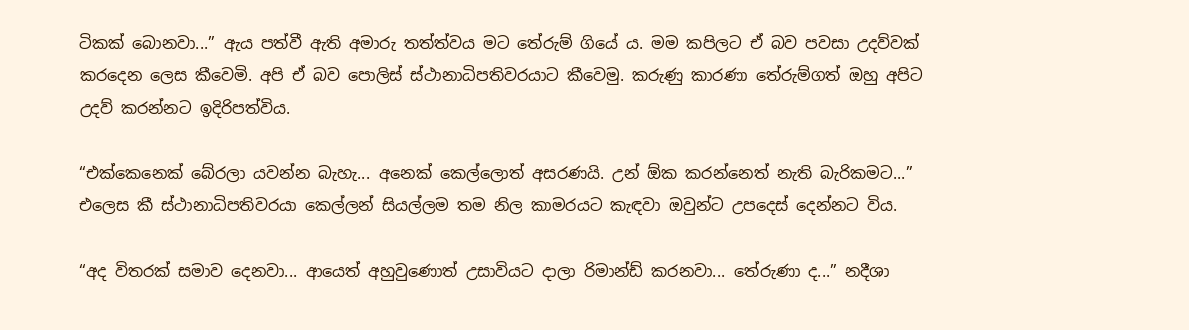ටිකක් බොනවා...” ඇය පත්වී ඇති අමාරු තත්ත්වය මට තේරුම් ගියේ ය. මම කපිලට ඒ බව පවසා උදව්වක් කරදෙන ලෙස කීවෙමි. අපි ඒ බව පොලිස් ස්ථානාධිපතිවරයාට කීවෙමු. කරුණු කාරණා තේරුම්ගත් ඔහු අපිට උදව් කරන්නට ඉදිරිපත්විය.

“එක්කෙනෙක් බේරලා යවන්න බැහැ... අනෙක් කෙල්ලොත් අසරණයි. උන් ඕක කරන්නෙත් නැති බැරිකමට...” එලෙස කී ස්ථානාධිපතිවරයා කෙල්ලන් සියල්ලම තම නිල කාමරයට කැඳවා ඔවුන්ට උපදෙස් දෙන්නට විය.

“අද විතරක් සමාව දෙනවා... ආයෙත් අහුවුණොත් උසාවියට දාලා රිමාන්ඩ් කරනවා... තේරුණා ද...” නදීශා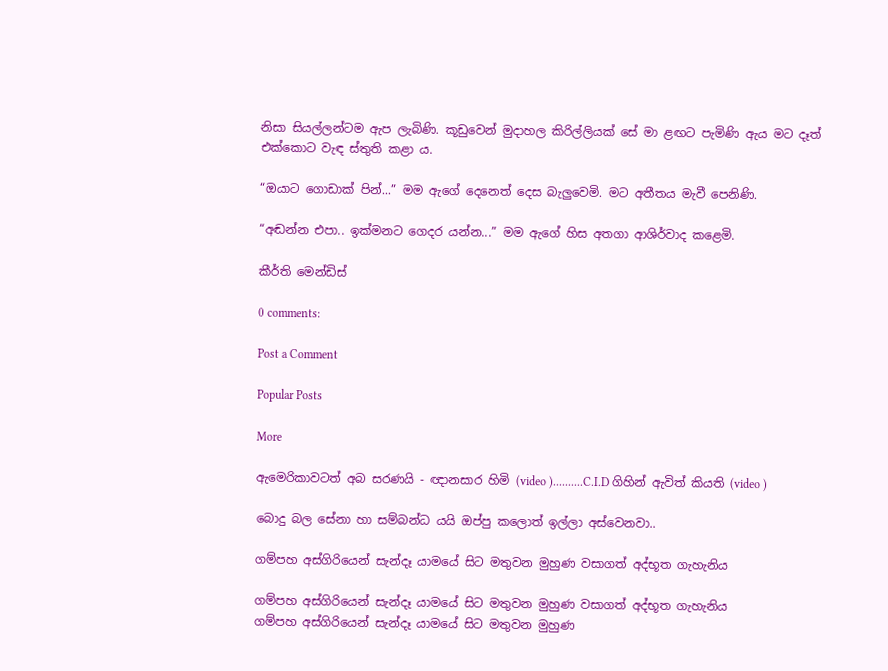නිසා සියල්ලන්ටම ඇප ලැබිණි. කූඩුවෙන් මුදාහල කිරිල්ලියක් සේ මා ළඟට පැමිණි ඇය මට දෑත් එක්කොට වැඳ ස්තුති කළා ය.

“ඔයාට ගොඩාක් පින්...” මම ඇගේ දෙනෙත් දෙස බැලුවෙමි. මට අතීතය මැවී පෙනිණි.

“අඬන්න එපා.. ඉක්මනට ගෙදර යන්න...” මම ඇගේ හිස අතගා ආශිර්වාද කළෙමි.

කීර්ති මෙන්ඩිස්

0 comments:

Post a Comment

Popular Posts

More

ඇමෙරිකාවටත් අබ සරණයි - ඥානසාර හිමි (video )..........C.I.D ගිහින් ඇවිත් කියති (video )

බොදු බල සේනා හා සම්බන්ධ යයි ඔප්පු කලොත් ඉල්ලා අස්වෙනවා..

ගම්පහ අස්ගිරියෙන් සැන්දෑ යාමයේ සිට මතුවන මුහුණ වසාගත් අද්භූත ගැහැනිය

ගම්පහ අස්ගිරියෙන් සැන්දෑ යාමයේ සිට මතුවන මුහුණ වසාගත් අද්භූත ගැහැනිය
ගම්පහ අස්ගිරියෙන් සැන්දෑ යාමයේ සිට මතුවන මුහුණ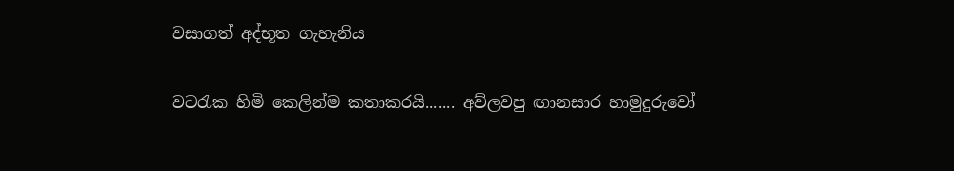වසාගත් අද්භූත ගැහැනිය

වටරැක හිමි කෙලින්ම කතාකරයි....... අව්ලවපු ඟානසාර හාමුදුරුවෝ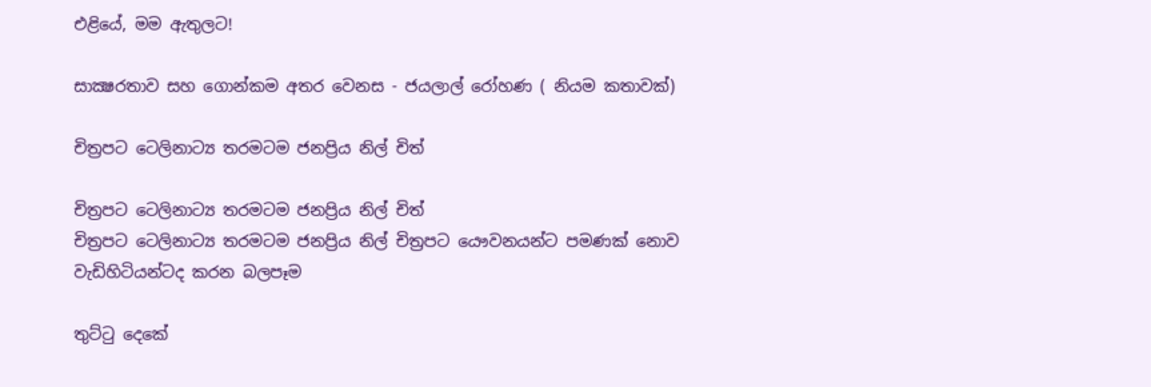එළියේ, මම ඇතුලට!

සාක්‍ෂරතාව සහ ගොන්කම අතර වෙනස - ජයලාල් රෝහණ ( නියම කතාවක්)

චිත්‍රපට ටෙලිනාට්‍ය තරමටම ජනප්‍රිය නිල් චිත්

චිත්‍රපට ටෙලිනාට්‍ය තරමටම ජනප්‍රිය නිල් චිත්
චිත්‍රපට ටෙලිනාට්‍ය තරමටම ජනප්‍රිය නිල් චිත්‍රපට යෞවනයන්ට පමණක් නොව වැඩිහිටියන්ටද කරන බලපෑම

තුට්ටු දෙකේ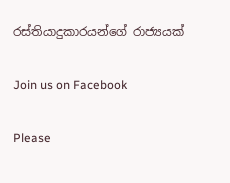රස්තියාදුකාරයන්ගේ රාජ්‍යයක්

Join us on Facebook

Please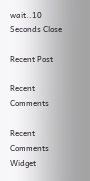wait..10 Seconds Close

Recent Post

Recent Comments

Recent Comments Widget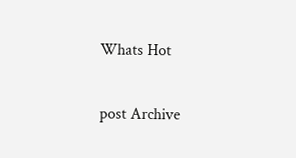Whats Hot

post Archive